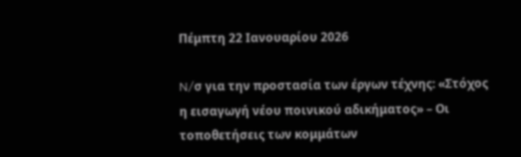Πέμπτη 22 Ιανουαρίου 2026

N/σ για την προστασία των έργων τέχνης: «Στόχος η εισαγωγή νέου ποινικού αδικήματος» – Οι τοποθετήσεις των κομμάτων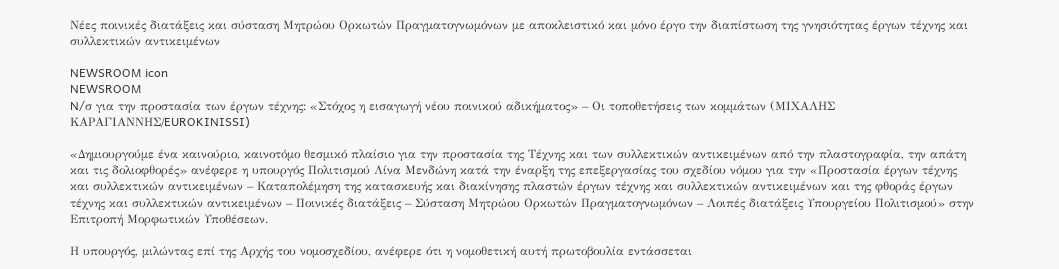Νέες ποινικές διατάξεις και σύσταση Μητρώου Ορκωτών Πραγματογνωμόνων με αποκλειστικό και μόνο έργο την διαπίστωση της γνησιότητας έργων τέχνης και συλλεκτικών αντικειμένων

NEWSROOM icon
NEWSROOM
N/σ για την προστασία των έργων τέχνης: «Στόχος η εισαγωγή νέου ποινικού αδικήματος» – Οι τοποθετήσεις των κομμάτων (ΜΙΧΑΛΗΣ ΚΑΡΑΓΙΑΝΝΗΣ/EUROKINISSI)

«Δημιουργούμε ένα καινούριο, καινοτόμο θεσμικό πλαίσιο για την προστασία της Τέχνης και των συλλεκτικών αντικειμένων από την πλαστογραφία, την απάτη και τις δολιοφθορές» ανέφερε η υπουργός Πολιτισμού Λίνα Μενδώνη κατά την έναρξη της επεξεργασίας του σχεδίου νόμου για την «Προστασία έργων τέχνης και συλλεκτικών αντικειμένων – Καταπολέμηση της κατασκευής και διακίνησης πλαστών έργων τέχνης και συλλεκτικών αντικειμένων και της φθοράς έργων τέχνης και συλλεκτικών αντικειμένων – Ποινικές διατάξεις – Σύσταση Μητρώου Ορκωτών Πραγματογνωμόνων – Λοιπές διατάξεις Υπουργείου Πολιτισμού» στην Επιτροπή Μορφωτικών Υποθέσεων.

Η υπουργός, μιλώντας επί της Αρχής του νομοσχεδίου, ανέφερε ότι η νομοθετική αυτή πρωτοβουλία εντάσσεται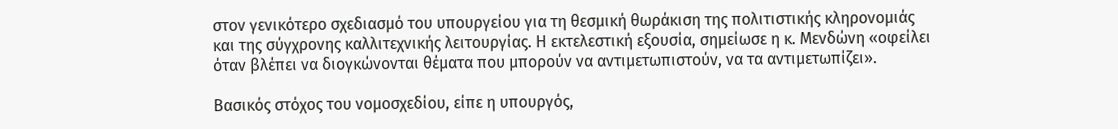στον γενικότερο σχεδιασμό του υπουργείου για τη θεσμική θωράκιση της πολιτιστικής κληρονομιάς και της σύγχρονης καλλιτεχνικής λειτουργίας. Η εκτελεστική εξουσία, σημείωσε η κ. Μενδώνη «οφείλει όταν βλέπει να διογκώνονται θέματα που μπορούν να αντιμετωπιστούν, να τα αντιμετωπίζει».

Βασικός στόχος του νομοσχεδίου, είπε η υπουργός,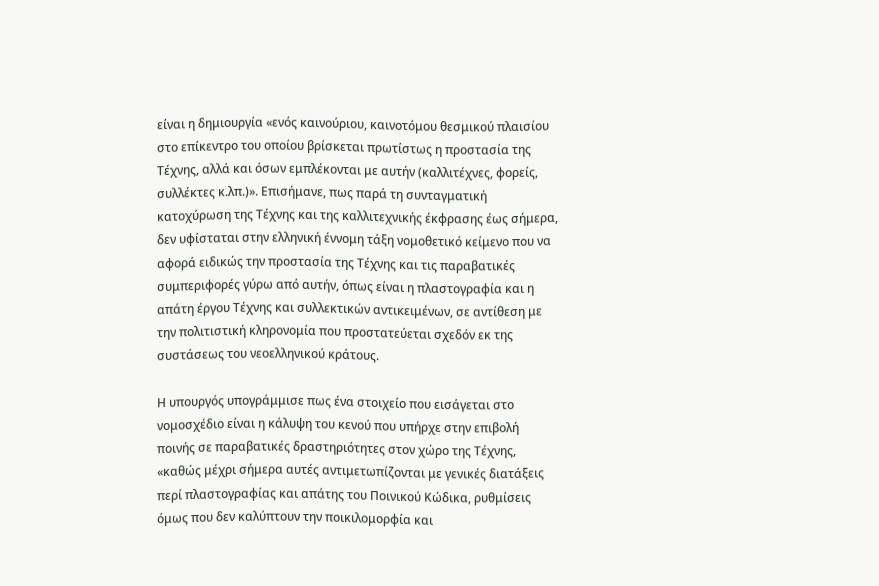είναι η δημιουργία «ενός καινούριου, καινοτόμου θεσμικού πλαισίου στο επίκεντρο του οποίου βρίσκεται πρωτίστως η προστασία της Τέχνης, αλλά και όσων εμπλέκονται με αυτήν (καλλιτέχνες, φορείς, συλλέκτες κ.λπ.)». Επισήμανε, πως παρά τη συνταγματική κατοχύρωση της Τέχνης και της καλλιτεχνικής έκφρασης έως σήμερα, δεν υφίσταται στην ελληνική έννομη τάξη νομοθετικό κείμενο που να αφορά ειδικώς την προστασία της Τέχνης και τις παραβατικές συμπεριφορές γύρω από αυτήν, όπως είναι η πλαστογραφία και η απάτη έργου Τέχνης και συλλεκτικών αντικειμένων, σε αντίθεση με την πολιτιστική κληρονομία που προστατεύεται σχεδόν εκ της συστάσεως του νεοελληνικού κράτους.

Η υπουργός υπογράμμισε πως ένα στοιχείο που εισάγεται στο νομοσχέδιο είναι η κάλυψη του κενού που υπήρχε στην επιβολή ποινής σε παραβατικές δραστηριότητες στον χώρο της Τέχνης, «καθώς μέχρι σήμερα αυτές αντιμετωπίζονται με γενικές διατάξεις περί πλαστογραφίας και απάτης του Ποινικού Κώδικα, ρυθμίσεις όμως που δεν καλύπτουν την ποικιλομορφία και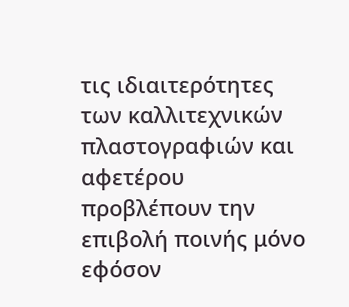τις ιδιαιτερότητες των καλλιτεχνικών πλαστογραφιών και αφετέρου προβλέπουν την επιβολή ποινής μόνο εφόσον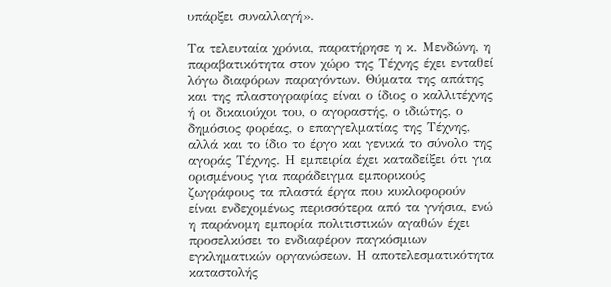υπάρξει συναλλαγή».

Τα τελευταία χρόνια, παρατήρησε η κ. Μενδώνη, η παραβατικότητα στον χώρο της Τέχνης έχει ενταθεί λόγω διαφόρων παραγόντων. Θύματα της απάτης και της πλαστογραφίας είναι ο ίδιος ο καλλιτέχνης ή οι δικαιούχοι του, ο αγοραστής, ο ιδιώτης, ο δημόσιος φορέας, ο επαγγελματίας της Τέχνης, αλλά και το ίδιο το έργο και γενικά το σύνολο της αγοράς Τέχνης. Η εμπειρία έχει καταδείξει ότι για ορισμένους για παράδειγμα εμπορικούς ζωγράφους τα πλαστά έργα που κυκλοφορούν είναι ενδεχομένως περισσότερα από τα γνήσια, ενώ η παράνομη εμπορία πολιτιστικών αγαθών έχει προσελκύσει το ενδιαφέρον παγκόσμιων εγκληματικών οργανώσεων. Η αποτελεσματικότητα καταστολής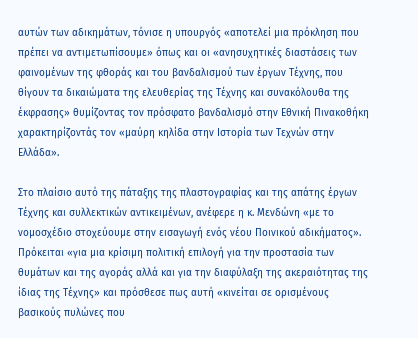αυτών των αδικημάτων, τόνισε η υπουργός «αποτελεί μια πρόκληση που πρέπει να αντιμετωπίσουμε» όπως και οι «ανησυχητικές διαστάσεις των φαινομένων της φθοράς και του βανδαλισμού των έργων Τέχνης, που θίγουν τα δικαιώματα της ελευθερίας της Τέχνης και συνακόλουθα της έκφρασης» θυμίζοντας τον πρόσφατο βανδαλισμό στην Εθνική Πινακοθήκη χαρακτηρίζοντάς τον «μαύρη κηλίδα στην Ιστορία των Τεχνών στην Ελλάδα».

Στο πλαίσιο αυτό της πάταξης της πλαστογραφίας και της απάτης έργων Τέχνης και συλλεκτικών αντικειμένων, ανέφερε η κ. Μενδώνη «με το νομοσχέδιο στοχεύουμε στην εισαγωγή ενός νέου Ποινικού αδικήματος». Πρόκειται «για μια κρίσιμη πολιτική επιλογή για την προστασία των θυμάτων και της αγοράς αλλά και για την διαφύλαξη της ακεραιότητας της ίδιας της Τέχνης» και πρόσθεσε πως αυτή «κινείται σε ορισμένους βασικούς πυλώνες που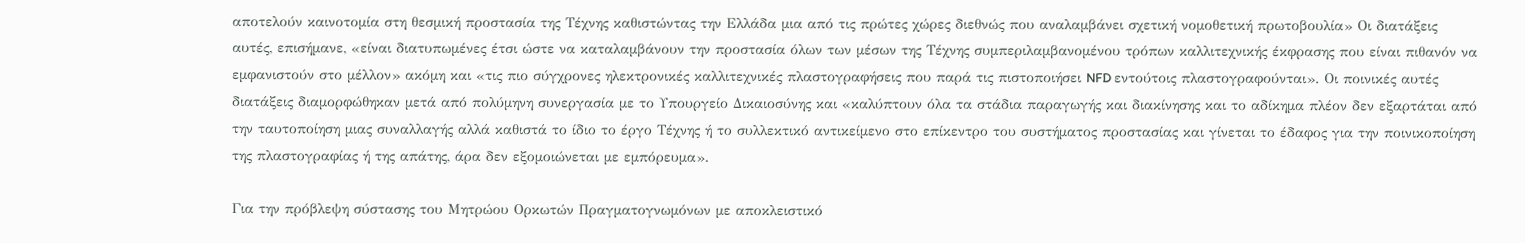αποτελούν καινοτομία στη θεσμική προστασία της Τέχνης καθιστώντας την Ελλάδα μια από τις πρώτες χώρες διεθνώς που αναλαμβάνει σχετική νομοθετική πρωτοβουλία» Οι διατάξεις αυτές, επισήμανε, «είναι διατυπωμένες έτσι ώστε να καταλαμβάνουν την προστασία όλων των μέσων της Τέχνης συμπεριλαμβανομένου τρόπων καλλιτεχνικής έκφρασης που είναι πιθανόν να εμφανιστούν στο μέλλον» ακόμη και «τις πιο σύγχρονες ηλεκτρονικές καλλιτεχνικές πλαστογραφήσεις που παρά τις πιστοποιήσει NFD εντούτοις πλαστογραφούνται». Οι ποινικές αυτές διατάξεις διαμορφώθηκαν μετά από πολύμηνη συνεργασία με το Υπουργείο Δικαιοσύνης και «καλύπτουν όλα τα στάδια παραγωγής και διακίνησης και το αδίκημα πλέον δεν εξαρτάται από την ταυτοποίηση μιας συναλλαγής αλλά καθιστά το ίδιο το έργο Τέχνης ή το συλλεκτικό αντικείμενο στο επίκεντρο του συστήματος προστασίας και γίνεται το έδαφος για την ποινικοποίηση της πλαστογραφίας ή της απάτης, άρα δεν εξομοιώνεται με εμπόρευμα».

Για την πρόβλεψη σύστασης του Μητρώου Ορκωτών Πραγματογνωμόνων με αποκλειστικό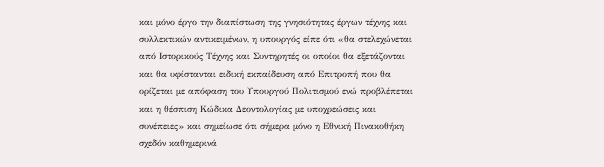και μόνο έργο την διαπίστωση της γνησιότητας έργων τέχνης και συλλεκτικών αντικειμένων, η υπουργός είπε ότι «θα στελεχώνεται από Ιστορικούς Τέχνης και Συντηρητές οι οποίοι θα εξετάζονται και θα υφίστανται ειδική εκπαίδευση από Επιτροπή που θα ορίζεται με απόφαση του Υπουργού Πολιτισμού ενώ προβλέπεται και η θέσπιση Κώδικα Δεοντολογίας με υποχρεώσεις και συνέπειες» και σημείωσε ότι σήμερα μόνο η Εθνική Πινακοθήκη σχεδόν καθημερινά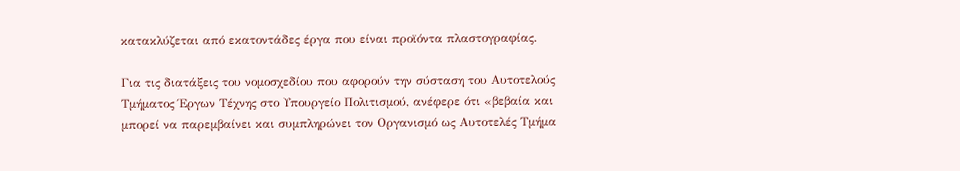κατακλύζεται από εκατοντάδες έργα που είναι προϊόντα πλαστογραφίας.

Για τις διατάξεις του νομοσχεδίου που αφορούν την σύσταση του Αυτοτελούς Τμήματος Έργων Τέχνης στο Υπουργείο Πολιτισμού, ανέφερε ότι «βεβαία και μπορεί να παρεμβαίνει και συμπληρώνει τον Οργανισμό ως Αυτοτελές Τμήμα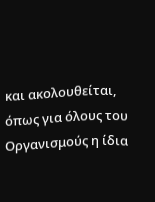και ακολουθείται, όπως για όλους του Οργανισμούς η ίδια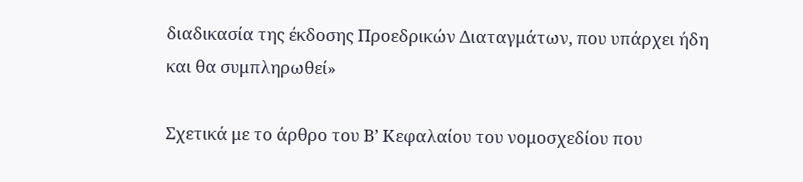διαδικασία της έκδοσης Προεδρικών Διαταγμάτων, που υπάρχει ήδη και θα συμπληρωθεί»

Σχετικά με το άρθρο του Β’ Κεφαλαίου του νομοσχεδίου που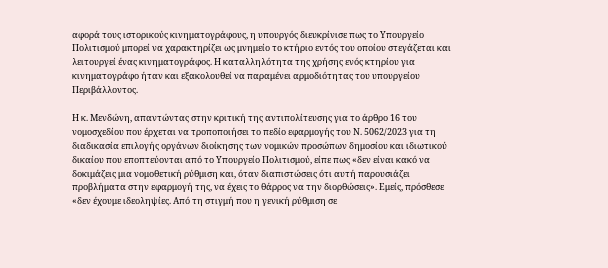αφορά τους ιστορικούς κινηματογράφους, η υπουργός διευκρίνισε πως το Υπουργείο Πολιτισμού μπορεί να χαρακτηρίζει ως μνημείο το κτήριο εντός του οποίου στεγάζεται και λειτουργεί ένας κινηματογράφος. Η καταλληλότητα της χρήσης ενός κτηρίου για κινηματογράφο ήταν και εξακολουθεί να παραμένει αρμοδιότητας του υπουργείου Περιβάλλοντος.

Η κ. Μενδώνη, απαντώντας στην κριτική της αντιπολίτευσης για το άρθρο 16 του νομοσχεδίου που έρχεται να τροποποιήσει το πεδίο εφαρμογής του Ν. 5062/2023 για τη διαδικασία επιλογής οργάνων διοίκησης των νομικών προσώπων δημοσίου και ιδιωτικού δικαίου που εποπτεύονται από το Υπουργείο Πολιτισμού, είπε πως «δεν είναι κακό να δοκιμάζεις μια νομοθετική ρύθμιση και, όταν διαπιστώσεις ότι αυτή παρουσιάζει προβλήματα στην εφαρμογή της, να έχεις το θάρρος να την διορθώσεις». Εμείς, πρόσθεσε «δεν έχουμε ιδεοληψίες. Από τη στιγμή που η γενική ρύθμιση σε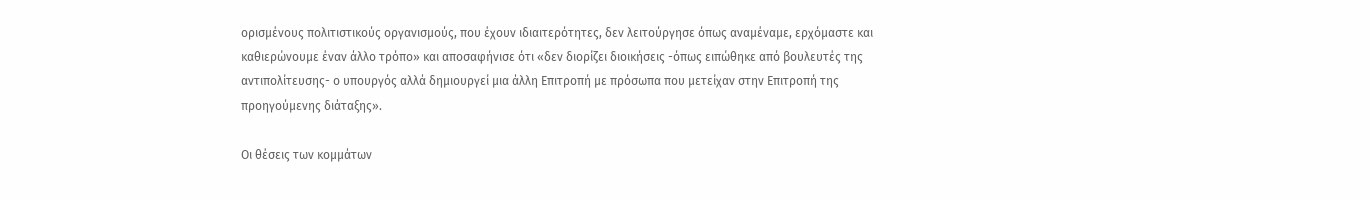ορισμένους πολιτιστικούς οργανισμούς, που έχουν ιδιαιτερότητες, δεν λειτούργησε όπως αναμέναμε, ερχόμαστε και καθιερώνουμε έναν άλλο τρόπο» και αποσαφήνισε ότι «δεν διορίζει διοικήσεις -όπως ειπώθηκε από βουλευτές της αντιπολίτευσης- ο υπουργός αλλά δημιουργεί μια άλλη Επιτροπή με πρόσωπα που μετείχαν στην Επιτροπή της προηγούμενης διάταξης».

Οι θέσεις των κομμάτων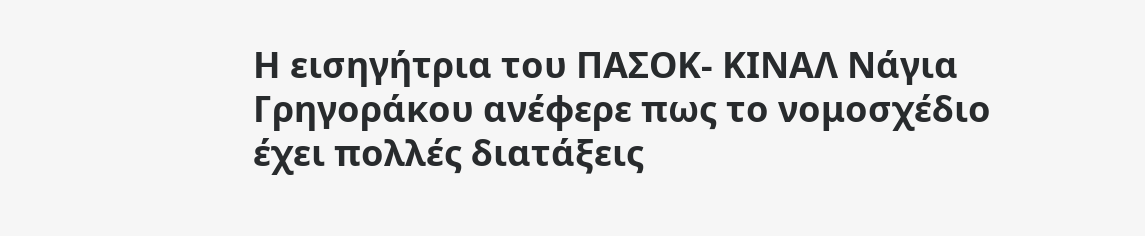Η εισηγήτρια του ΠΑΣΟΚ- ΚΙΝΑΛ Νάγια Γρηγοράκου ανέφερε πως το νομοσχέδιο έχει πολλές διατάξεις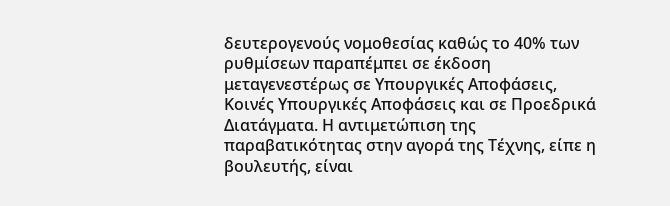δευτερογενούς νομοθεσίας καθώς το 40% των ρυθμίσεων παραπέμπει σε έκδοση μεταγενεστέρως σε Υπουργικές Αποφάσεις, Κοινές Υπουργικές Αποφάσεις και σε Προεδρικά Διατάγματα. Η αντιμετώπιση της παραβατικότητας στην αγορά της Τέχνης, είπε η βουλευτής, είναι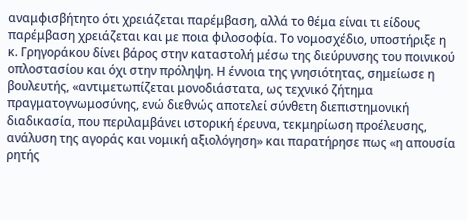αναμφισβήτητο ότι χρειάζεται παρέμβαση, αλλά το θέμα είναι τι είδους παρέμβαση χρειάζεται και με ποια φιλοσοφία. Το νομοσχέδιο, υποστήριξε η κ. Γρηγοράκου δίνει βάρος στην καταστολή μέσω της διεύρυνσης του ποινικού οπλοστασίου και όχι στην πρόληψη. Η έννοια της γνησιότητας, σημείωσε η βουλευτής, «αντιμετωπίζεται μονοδιάστατα, ως τεχνικό ζήτημα πραγματογνωμοσύνης, ενώ διεθνώς αποτελεί σύνθετη διεπιστημονική διαδικασία, που περιλαμβάνει ιστορική έρευνα, τεκμηρίωση προέλευσης, ανάλυση της αγοράς και νομική αξιολόγηση» και παρατήρησε πως «η απουσία ρητής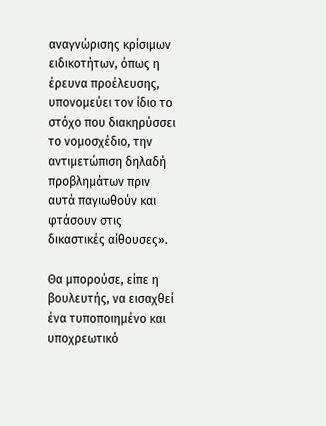αναγνώρισης κρίσιμων ειδικοτήτων, όπως η έρευνα προέλευσης, υπονομεύει τον ίδιο το στόχο που διακηρύσσει το νομοσχέδιο, την αντιμετώπιση δηλαδή προβλημάτων πριν αυτά παγιωθούν και φτάσουν στις δικαστικές αίθουσες».

Θα μπορούσε, είπε η βουλευτής, να εισαχθεί ένα τυποποιημένο και υποχρεωτικό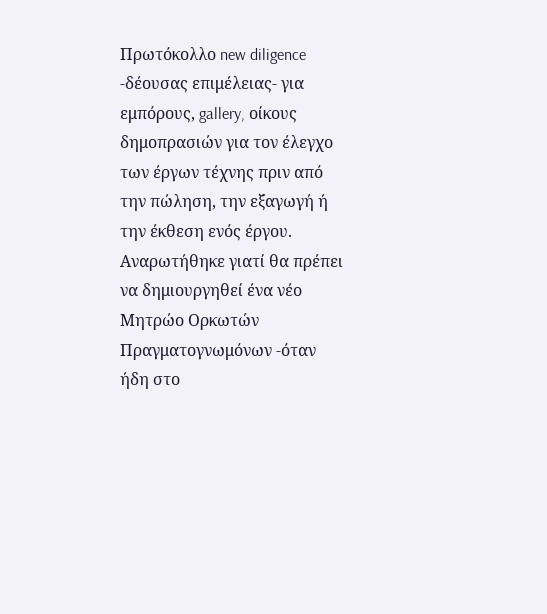Πρωτόκολλο new diligence -δέουσας επιμέλειας- για εμπόρους, gallery, οίκους δημοπρασιών για τον έλεγχο των έργων τέχνης πριν από την πώληση, την εξαγωγή ή την έκθεση ενός έργου. Αναρωτήθηκε γιατί θα πρέπει να δημιουργηθεί ένα νέο Μητρώο Ορκωτών Πραγματογνωμόνων -όταν ήδη στο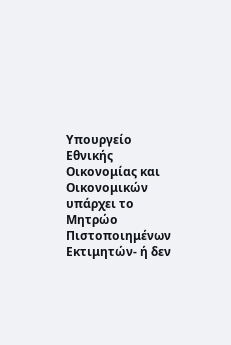Υπουργείο Εθνικής Οικονομίας και Οικονομικών υπάρχει το Μητρώο Πιστοποιημένων Εκτιμητών- ή δεν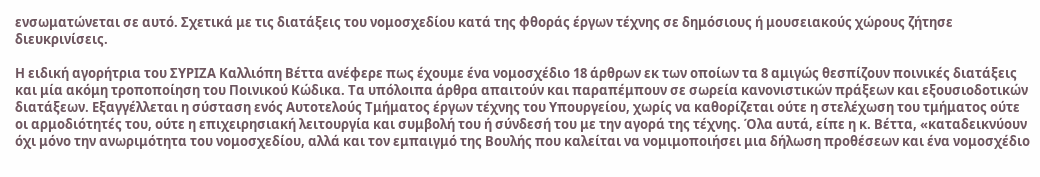ενσωματώνεται σε αυτό. Σχετικά με τις διατάξεις του νομοσχεδίου κατά της φθοράς έργων τέχνης σε δημόσιους ή μουσειακούς χώρους ζήτησε διευκρινίσεις.

Η ειδική αγορήτρια του ΣΥΡΙΖΑ Καλλιόπη Βέττα ανέφερε πως έχουμε ένα νομοσχέδιο 18 άρθρων εκ των οποίων τα 8 αμιγώς θεσπίζουν ποινικές διατάξεις και μία ακόμη τροποποίηση του Ποινικού Κώδικα. Τα υπόλοιπα άρθρα απαιτούν και παραπέμπουν σε σωρεία κανονιστικών πράξεων και εξουσιοδοτικών διατάξεων. Εξαγγέλλεται η σύσταση ενός Αυτοτελούς Τμήματος έργων τέχνης του Υπουργείου, χωρίς να καθορίζεται ούτε η στελέχωση του τμήματος ούτε οι αρμοδιότητές του, ούτε η επιχειρησιακή λειτουργία και συμβολή του ή σύνδεσή του με την αγορά της τέχνης. Όλα αυτά, είπε η κ. Βέττα, «καταδεικνύουν όχι μόνο την ανωριμότητα του νομοσχεδίου, αλλά και τον εμπαιγμό της Βουλής που καλείται να νομιμοποιήσει μια δήλωση προθέσεων και ένα νομοσχέδιο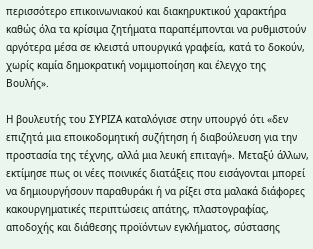περισσότερο επικοινωνιακού και διακηρυκτικού χαρακτήρα καθώς όλα τα κρίσιμα ζητήματα παραπέμπονται να ρυθμιστούν αργότερα μέσα σε κλειστά υπουργικά γραφεία, κατά το δοκούν, χωρίς καμία δημοκρατική νομιμοποίηση και έλεγχο της Βουλής».

Η βουλευτής του ΣΥΡΙΖΑ καταλόγισε στην υπουργό ότι «δεν επιζητά μια εποικοδομητική συζήτηση ή διαβούλευση για την προστασία της τέχνης, αλλά μια λευκή επιταγή». Μεταξύ άλλων, εκτίμησε πως οι νέες ποινικές διατάξεις που εισάγονται μπορεί να δημιουργήσουν παραθυράκι ή να ρίξει στα μαλακά διάφορες κακουργηματικές περιπτώσεις απάτης, πλαστογραφίας, αποδοχής και διάθεσης προϊόντων εγκλήματος, σύστασης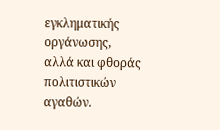εγκληματικής οργάνωσης, αλλά και φθοράς πολιτιστικών αγαθών.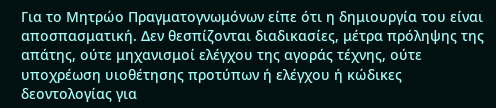Για το Μητρώο Πραγματογνωμόνων είπε ότι η δημιουργία του είναι αποσπασματική. Δεν θεσπίζονται διαδικασίες, μέτρα πρόληψης της απάτης, ούτε μηχανισμοί ελέγχου της αγοράς τέχνης, ούτε υποχρέωση υιοθέτησης προτύπων ή ελέγχου ή κώδικες δεοντολογίας για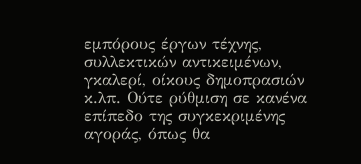εμπόρους έργων τέχνης, συλλεκτικών αντικειμένων, γκαλερί, οίκους δημοπρασιών κ.λπ. Ούτε ρύθμιση σε κανένα επίπεδο της συγκεκριμένης αγοράς, όπως θα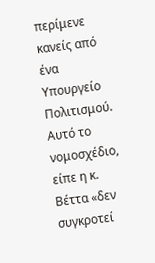περίμενε κανείς από ένα Υπουργείο Πολιτισμού. Αυτό το νομοσχέδιο, είπε η κ. Βέττα «δεν συγκροτεί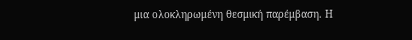μια ολοκληρωμένη θεσμική παρέμβαση. Η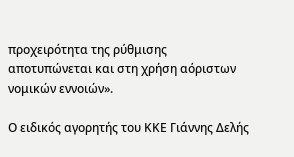προχειρότητα της ρύθμισης αποτυπώνεται και στη χρήση αόριστων νομικών εννοιών».

Ο ειδικός αγορητής του ΚΚΕ Γιάννης Δελής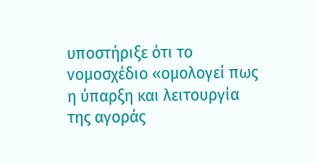υποστήριξε ότι το νομοσχέδιο «ομολογεί πως η ύπαρξη και λειτουργία της αγοράς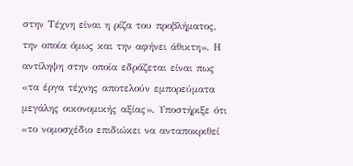στην Τέχνη είναι η ρίζα του προβλήματος, την οποία όμως και την αφήνει άθικτη». Η αντίληψη στην οποία εδράζεται είναι πως «τα έργα τέχνης αποτελούν εμπορεύματα μεγάλης οικονομικής αξίας». Υποστήριξε ότι «το νομοσχέδιο επιδιώκει να ανταποκριθεί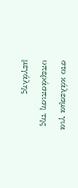στο κάλεσμα για υπεράσπιση της μεγάλης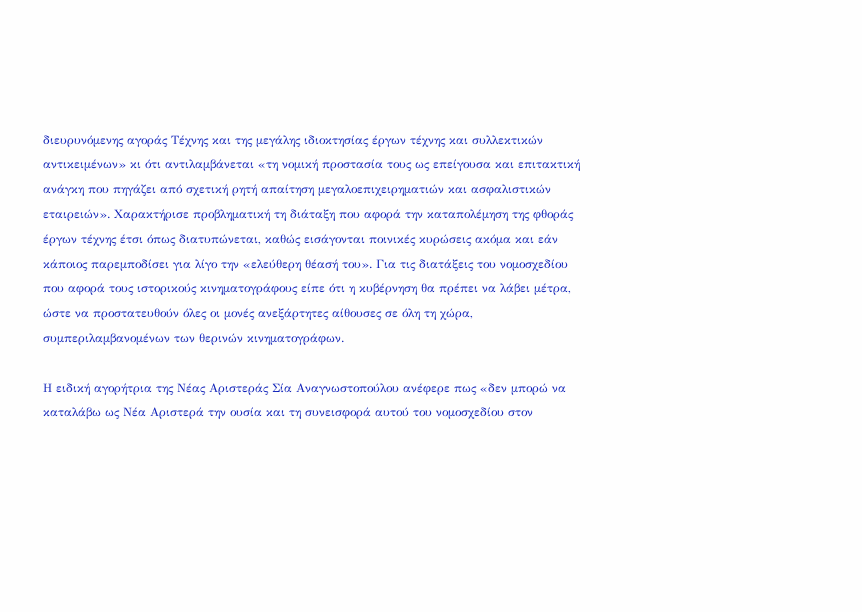διευρυνόμενης αγοράς Τέχνης και της μεγάλης ιδιοκτησίας έργων τέχνης και συλλεκτικών αντικειμένων» κι ότι αντιλαμβάνεται «τη νομική προστασία τους ως επείγουσα και επιτακτική ανάγκη που πηγάζει από σχετική ρητή απαίτηση μεγαλοεπιχειρηματιών και ασφαλιστικών εταιρειών». Χαρακτήρισε προβληματική τη διάταξη που αφορά την καταπολέμηση της φθοράς έργων τέχνης έτσι όπως διατυπώνεται, καθώς εισάγονται ποινικές κυρώσεις ακόμα και εάν κάποιος παρεμποδίσει για λίγο την «ελεύθερη θέασή του». Για τις διατάξεις του νομοσχεδίου που αφορά τους ιστορικούς κινηματογράφους είπε ότι η κυβέρνηση θα πρέπει να λάβει μέτρα, ώστε να προστατευθούν όλες οι μονές ανεξάρτητες αίθουσες σε όλη τη χώρα, συμπεριλαμβανομένων των θερινών κινηματογράφων.

Η ειδική αγορήτρια της Νέας Αριστεράς Σία Αναγνωστοπούλου ανέφερε πως «δεν μπορώ να καταλάβω ως Νέα Αριστερά την ουσία και τη συνεισφορά αυτού του νομοσχεδίου στον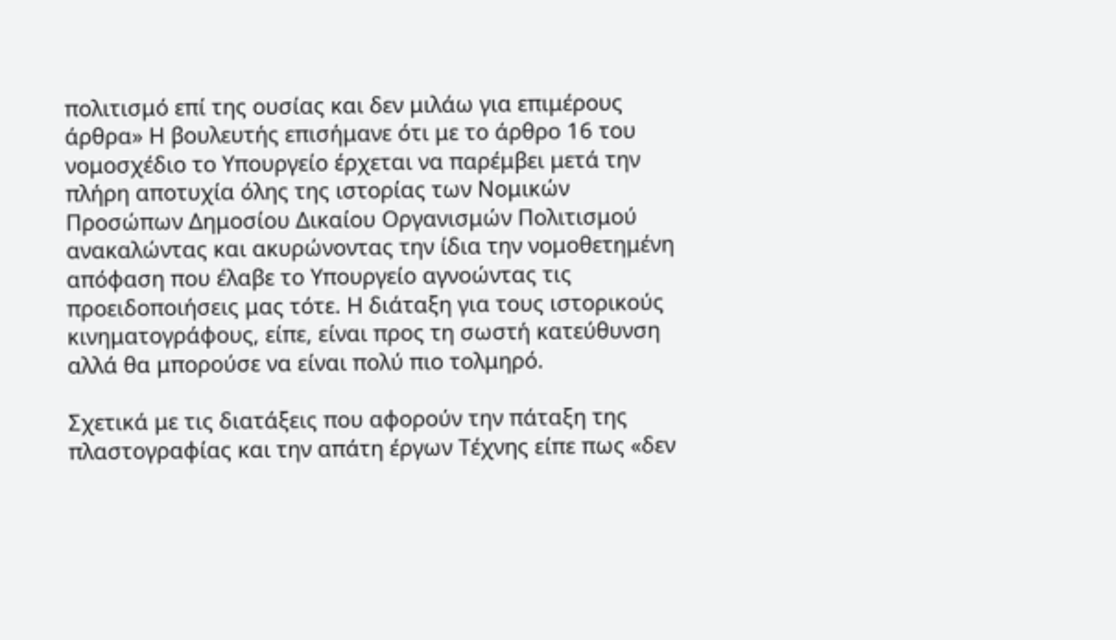πολιτισμό επί της ουσίας και δεν μιλάω για επιμέρους άρθρα» Η βουλευτής επισήμανε ότι με το άρθρο 16 του νομοσχέδιο το Υπουργείο έρχεται να παρέμβει μετά την πλήρη αποτυχία όλης της ιστορίας των Νομικών Προσώπων Δημοσίου Δικαίου Οργανισμών Πολιτισμού ανακαλώντας και ακυρώνοντας την ίδια την νομοθετημένη απόφαση που έλαβε το Υπουργείο αγνοώντας τις προειδοποιήσεις μας τότε. Η διάταξη για τους ιστορικούς κινηματογράφους, είπε, είναι προς τη σωστή κατεύθυνση αλλά θα μπορούσε να είναι πολύ πιο τολμηρό.

Σχετικά με τις διατάξεις που αφορούν την πάταξη της πλαστογραφίας και την απάτη έργων Τέχνης είπε πως «δεν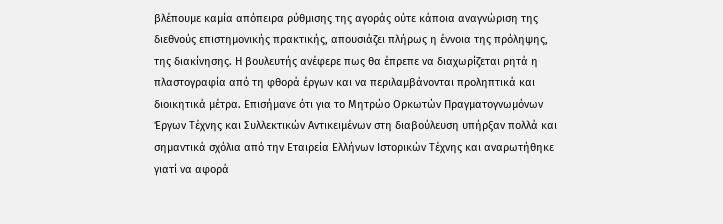βλέπουμε καμία απόπειρα ρύθμισης της αγοράς ούτε κάποια αναγνώριση της διεθνούς επιστημονικής πρακτικής, απουσιάζει πλήρως η έννοια της πρόληψης, της διακίνησης. Η βουλευτής ανέφερε πως θα έπρεπε να διαχωρίζεται ρητά η πλαστογραφία από τη φθορά έργων και να περιλαμβάνονται προληπτικά και διοικητικά μέτρα. Επισήμανε ότι για το Μητρώο Ορκωτών Πραγματογνωμόνων Έργων Τέχνης και Συλλεκτικών Αντικειμένων στη διαβούλευση υπήρξαν πολλά και σημαντικά σχόλια από την Εταιρεία Ελλήνων Ιστορικών Τέχνης και αναρωτήθηκε γιατί να αφορά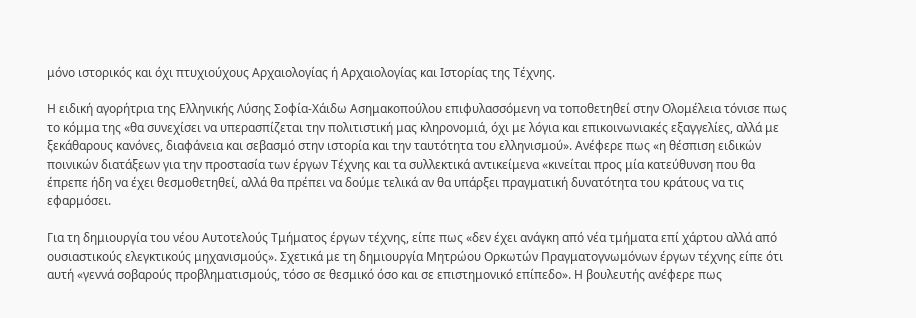μόνο ιστορικός και όχι πτυχιούχους Αρχαιολογίας ή Αρχαιολογίας και Ιστορίας της Τέχνης.

Η ειδική αγορήτρια της Ελληνικής Λύσης Σοφία-Χάιδω Ασημακοπούλου επιφυλασσόμενη να τοποθετηθεί στην Ολομέλεια τόνισε πως το κόμμα της «θα συνεχίσει να υπερασπίζεται την πολιτιστική μας κληρονομιά, όχι με λόγια και επικοινωνιακές εξαγγελίες, αλλά με ξεκάθαρους κανόνες, διαφάνεια και σεβασμό στην ιστορία και την ταυτότητα του ελληνισμού». Ανέφερε πως «η θέσπιση ειδικών ποινικών διατάξεων για την προστασία των έργων Τέχνης και τα συλλεκτικά αντικείμενα «κινείται προς μία κατεύθυνση που θα έπρεπε ήδη να έχει θεσμοθετηθεί, αλλά θα πρέπει να δούμε τελικά αν θα υπάρξει πραγματική δυνατότητα του κράτους να τις εφαρμόσει.

Για τη δημιουργία του νέου Αυτοτελούς Τμήματος έργων τέχνης, είπε πως «δεν έχει ανάγκη από νέα τμήματα επί χάρτου αλλά από ουσιαστικούς ελεγκτικούς μηχανισμούς». Σχετικά με τη δημιουργία Μητρώου Ορκωτών Πραγματογνωμόνων έργων τέχνης είπε ότι αυτή «γεννά σοβαρούς προβληματισμούς, τόσο σε θεσμικό όσο και σε επιστημονικό επίπεδο». Η βουλευτής ανέφερε πως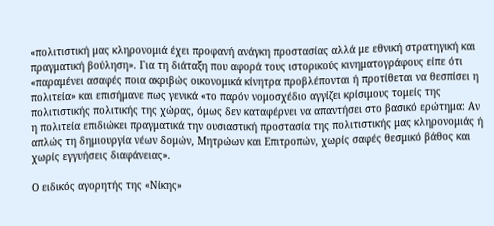«πολιτιστική μας κληρονομιά έχει προφανή ανάγκη προστασίας αλλά με εθνική στρατηγική και πραγματική βούληση». Για τη διάταξη που αφορά τους ιστορικούς κινηματογράφους είπε ότι «παραμένει ασαφές ποια ακριβώς οικονομικά κίνητρα προβλέπονται ή προτίθεται να θεσπίσει η πολιτεία» και επισήμανε πως γενικά «το παρόν νομοσχέδιο αγγίζει κρίσιμους τομείς της πολιτιστικής πολιτικής της χώρας, όμως δεν καταφέρνει να απαντήσει στο βασικό ερώτημα: Αν η πολιτεία επιδιώκει πραγματικά την ουσιαστική προστασία της πολιτιστικής μας κληρονομιάς ή απλώς τη δημιουργία νέων δομών, Μητρώων και Επιτροπών, χωρίς σαφές θεσμικό βάθος και χωρίς εγγυήσεις διαφάνειας».

Ο ειδικός αγορητής της «Νίκης»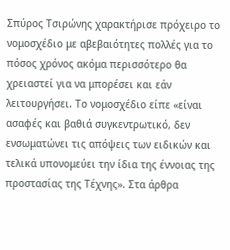Σπύρος Τσιρώνης χαρακτήρισε πρόχειρο το νομοσχέδιο με αβεβαιότητες πολλές για το πόσος χρόνος ακόμα περισσότερο θα χρειαστεί για να μπορέσει και εάν λειτουργήσει. Το νομοσχέδιο είπε «είναι ασαφές και βαθιά συγκεντρωτικό, δεν ενσωματώνει τις απόψεις των ειδικών και τελικά υπονομεύει την ίδια της έννοιας της προστασίας της Τέχνης». Στα άρθρα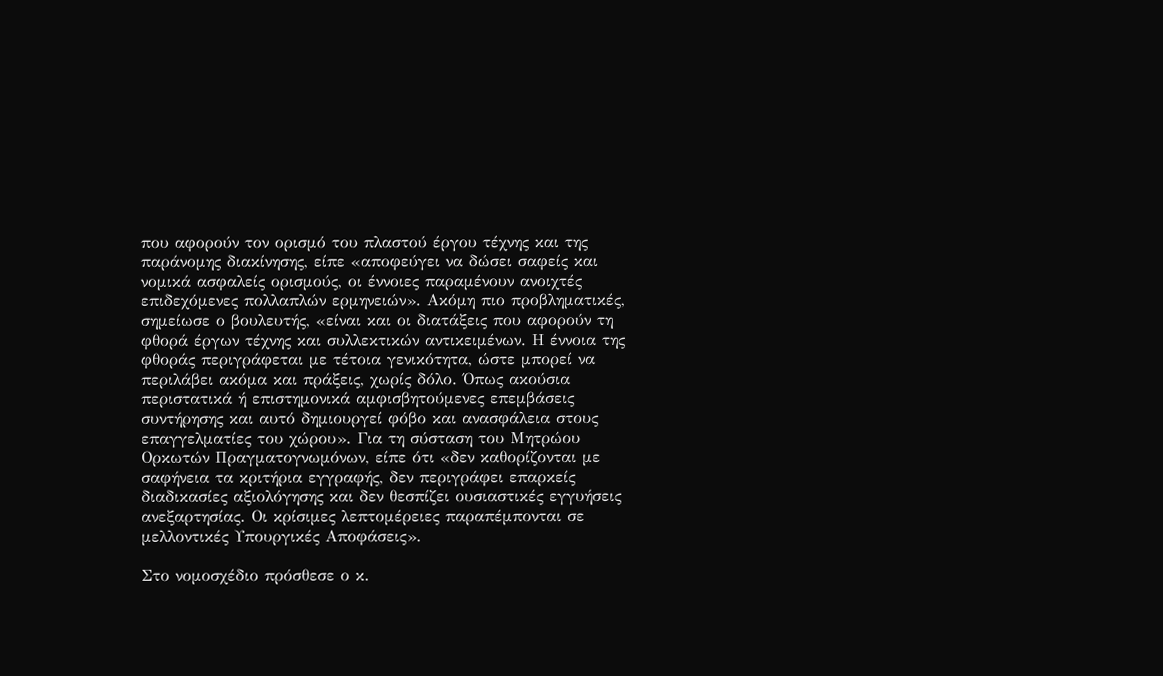που αφορούν τον ορισμό του πλαστού έργου τέχνης και της παράνομης διακίνησης, είπε «αποφεύγει να δώσει σαφείς και νομικά ασφαλείς ορισμούς, οι έννοιες παραμένουν ανοιχτές επιδεχόμενες πολλαπλών ερμηνειών». Ακόμη πιο προβληματικές, σημείωσε ο βουλευτής, «είναι και οι διατάξεις που αφορούν τη φθορά έργων τέχνης και συλλεκτικών αντικειμένων. Η έννοια της φθοράς περιγράφεται με τέτοια γενικότητα, ώστε μπορεί να περιλάβει ακόμα και πράξεις, χωρίς δόλο. Όπως ακούσια περιστατικά ή επιστημονικά αμφισβητούμενες επεμβάσεις συντήρησης και αυτό δημιουργεί φόβο και ανασφάλεια στους επαγγελματίες του χώρου». Για τη σύσταση του Μητρώου Ορκωτών Πραγματογνωμόνων, είπε ότι «δεν καθορίζονται με σαφήνεια τα κριτήρια εγγραφής, δεν περιγράφει επαρκείς διαδικασίες αξιολόγησης και δεν θεσπίζει ουσιαστικές εγγυήσεις ανεξαρτησίας. Οι κρίσιμες λεπτομέρειες παραπέμπονται σε μελλοντικές Υπουργικές Αποφάσεις».

Στο νομοσχέδιο πρόσθεσε ο κ.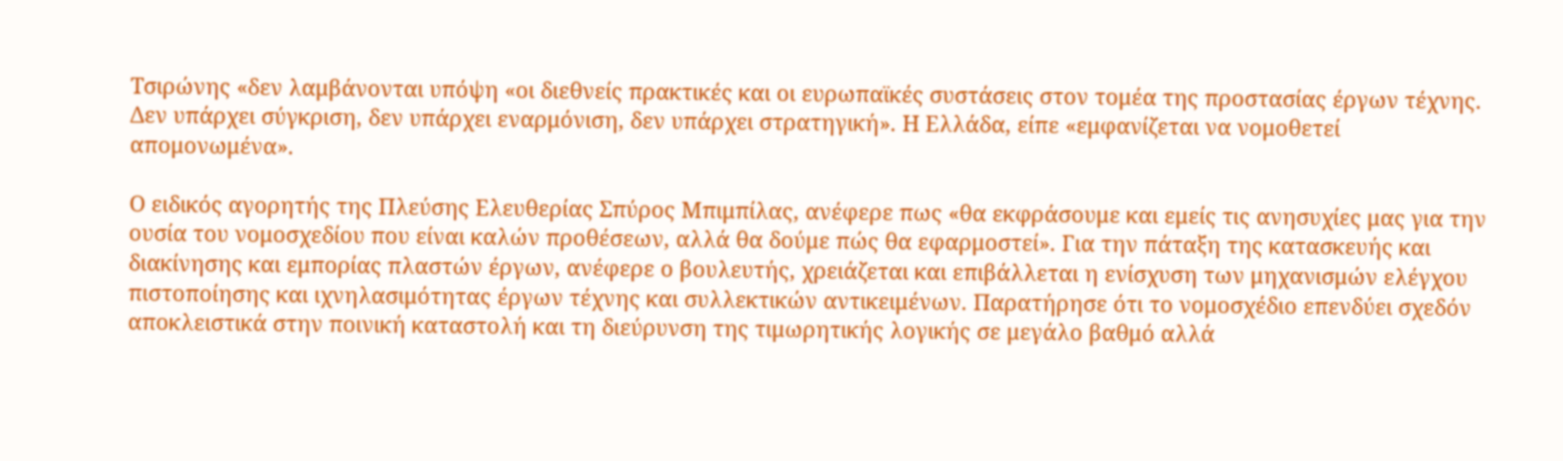Τσιρώνης «δεν λαμβάνονται υπόψη «οι διεθνείς πρακτικές και οι ευρωπαϊκές συστάσεις στον τομέα της προστασίας έργων τέχνης. Δεν υπάρχει σύγκριση, δεν υπάρχει εναρμόνιση, δεν υπάρχει στρατηγική». Η Ελλάδα, είπε «εμφανίζεται να νομοθετεί απομονωμένα».

Ο ειδικός αγορητής της Πλεύσης Ελευθερίας Σπύρος Μπιμπίλας, ανέφερε πως «θα εκφράσουμε και εμείς τις ανησυχίες μας για την ουσία του νομοσχεδίου που είναι καλών προθέσεων, αλλά θα δούμε πώς θα εφαρμοστεί». Για την πάταξη της κατασκευής και διακίνησης και εμπορίας πλαστών έργων, ανέφερε ο βουλευτής, χρειάζεται και επιβάλλεται η ενίσχυση των μηχανισμών ελέγχου πιστοποίησης και ιχνηλασιμότητας έργων τέχνης και συλλεκτικών αντικειμένων. Παρατήρησε ότι το νομοσχέδιο επενδύει σχεδόν αποκλειστικά στην ποινική καταστολή και τη διεύρυνση της τιμωρητικής λογικής σε μεγάλο βαθμό αλλά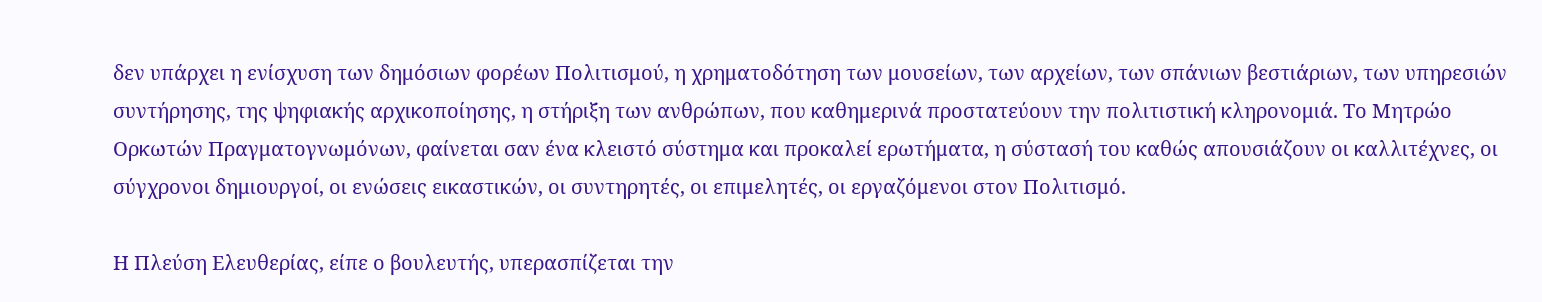δεν υπάρχει η ενίσχυση των δημόσιων φορέων Πολιτισμού, η χρηματοδότηση των μουσείων, των αρχείων, των σπάνιων βεστιάριων, των υπηρεσιών συντήρησης, της ψηφιακής αρχικοποίησης, η στήριξη των ανθρώπων, που καθημερινά προστατεύουν την πολιτιστική κληρονομιά. Το Μητρώο Ορκωτών Πραγματογνωμόνων, φαίνεται σαν ένα κλειστό σύστημα και προκαλεί ερωτήματα, η σύστασή του καθώς απουσιάζουν οι καλλιτέχνες, οι σύγχρονοι δημιουργοί, οι ενώσεις εικαστικών, οι συντηρητές, οι επιμελητές, οι εργαζόμενοι στον Πολιτισμό.

Η Πλεύση Ελευθερίας, είπε ο βουλευτής, υπερασπίζεται την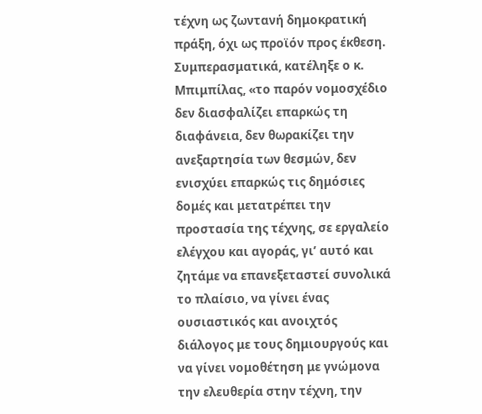τέχνη ως ζωντανή δημοκρατική πράξη, όχι ως προϊόν προς έκθεση. Συμπερασματικά, κατέληξε ο κ. Μπιμπίλας, «το παρόν νομοσχέδιο δεν διασφαλίζει επαρκώς τη διαφάνεια, δεν θωρακίζει την ανεξαρτησία των θεσμών, δεν ενισχύει επαρκώς τις δημόσιες δομές και μετατρέπει την προστασία της τέχνης, σε εργαλείο ελέγχου και αγοράς, γι’ αυτό και ζητάμε να επανεξεταστεί συνολικά το πλαίσιο, να γίνει ένας ουσιαστικός και ανοιχτός διάλογος με τους δημιουργούς και να γίνει νομοθέτηση με γνώμονα την ελευθερία στην τέχνη, την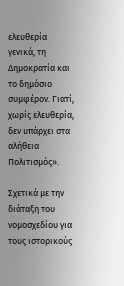ελευθερία γενικά, τη Δημοκρατία και το δημόσιο συμφέρον. Γιατί, χωρίς ελευθερία, δεν υπάρχει στα αλήθεια Πολιτισμός».

Σχετικά με την διάταξη του νομοσχεδίου για τους ιστορικούς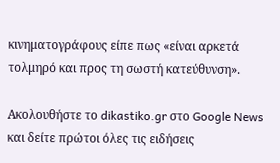κινηματογράφους είπε πως «είναι αρκετά τολμηρό και προς τη σωστή κατεύθυνση».

Ακολουθήστε το dikastiko.gr στο Google News και δείτε πρώτοι όλες τις ειδήσεις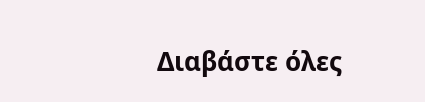Διαβάστε όλες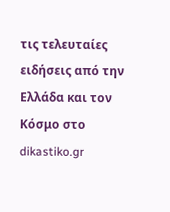τις τελευταίες ειδήσεις από την Ελλάδα και τον Κόσμο στο dikastiko.gr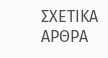ΣΧΕΤΙΚΑ ΑΡΘΡΑ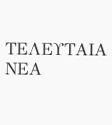ΤΕΛΕΥΤΑΙΑ ΝΕΑ